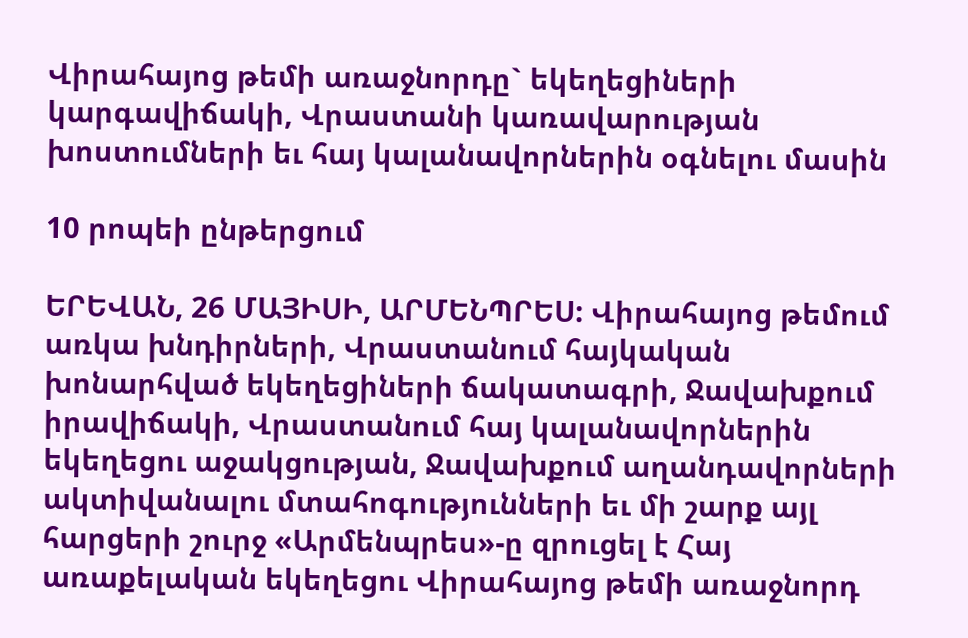Վիրահայոց թեմի առաջնորդը` եկեղեցիների կարգավիճակի, Վրաստանի կառավարության խոստումների եւ հայ կալանավորներին օգնելու մասին

10 րոպեի ընթերցում

ԵՐԵՎԱՆ, 26 ՄԱՅԻՍԻ, ԱՐՄԵՆՊՐԵՍ: Վիրահայոց թեմում առկա խնդիրների, Վրաստանում հայկական խոնարհված եկեղեցիների ճակատագրի, Ջավախքում իրավիճակի, Վրաստանում հայ կալանավորներին եկեղեցու աջակցության, Ջավախքում աղանդավորների ակտիվանալու մտահոգությունների եւ մի շարք այլ հարցերի շուրջ «Արմենպրես»-ը զրուցել է Հայ առաքելական եկեղեցու Վիրահայոց թեմի առաջնորդ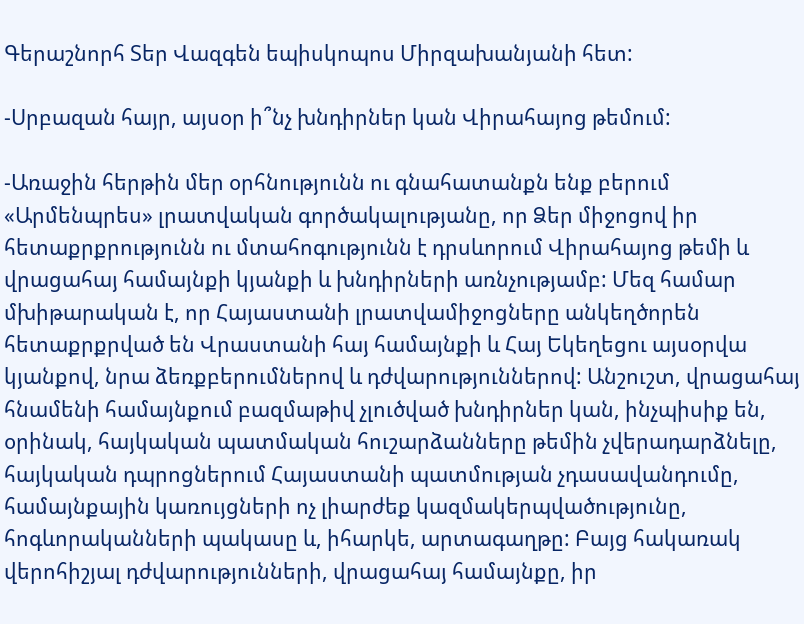Գերաշնորհ Տեր Վազգեն եպիսկոպոս Միրզախանյանի հետ:

-Սրբազան հայր, այսօր ի՞նչ խնդիրներ կան Վիրահայոց թեմում:

-Առաջին հերթին մեր օրհնությունն ու գնահատանքն ենք բերում «Արմենպրես» լրատվական գործակալությանը, որ Ձեր միջոցով իր հետաքրքրությունն ու մտահոգությունն է դրսևորում Վիրահայոց թեմի և վրացահայ համայնքի կյանքի և խնդիրների առնչությամբ: Մեզ համար մխիթարական է, որ Հայաստանի լրատվամիջոցները անկեղծորեն հետաքրքրված են Վրաստանի հայ համայնքի և Հայ Եկեղեցու այսօրվա կյանքով, նրա ձեռքբերումներով և դժվարություններով: Անշուշտ, վրացահայ հնամենի համայնքում բազմաթիվ չլուծված խնդիրներ կան, ինչպիսիք են, օրինակ, հայկական պատմական հուշարձանները թեմին չվերադարձնելը, հայկական դպրոցներում Հայաստանի պատմության չդասավանդումը, համայնքային կառույցների ոչ լիարժեք կազմակերպվածությունը, հոգևորականների պակասը և, իհարկե, արտագաղթը: Բայց հակառակ վերոհիշյալ դժվարությունների, վրացահայ համայնքը, իր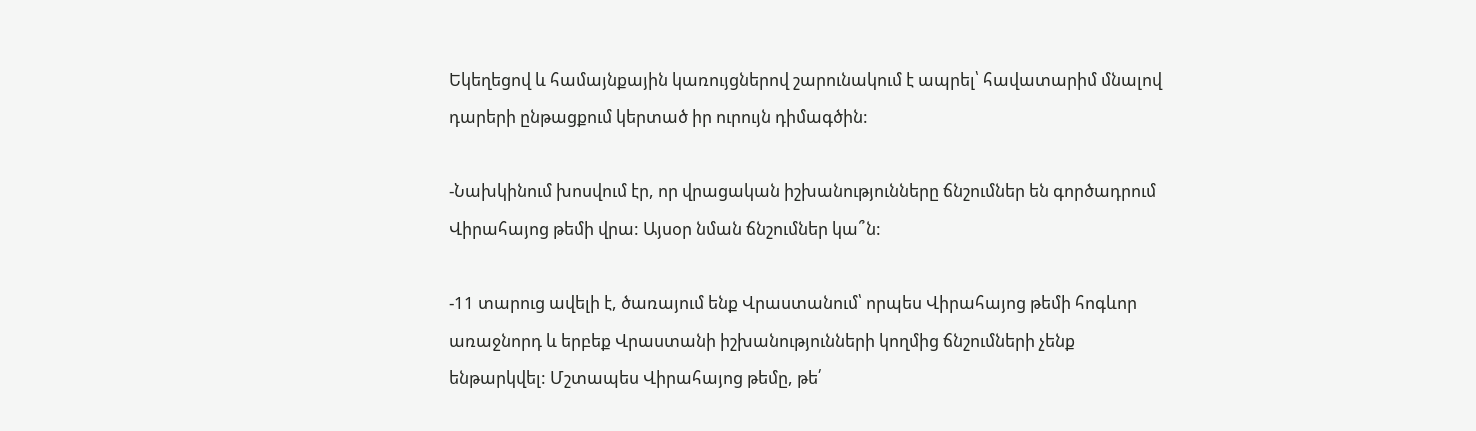Եկեղեցով և համայնքային կառույցներով շարունակում է ապրել՝ հավատարիմ մնալով դարերի ընթացքում կերտած իր ուրույն դիմագծին:

-Նախկինում խոսվում էր, որ վրացական իշխանությունները ճնշումներ են գործադրում Վիրահայոց թեմի վրա: Այսօր նման ճնշումներ կա՞ն:

-11 տարուց ավելի է, ծառայում ենք Վրաստանում՝ որպես Վիրահայոց թեմի հոգևոր առաջնորդ և երբեք Վրաստանի իշխանությունների կողմից ճնշումների չենք ենթարկվել: Մշտապես Վիրահայոց թեմը, թե՛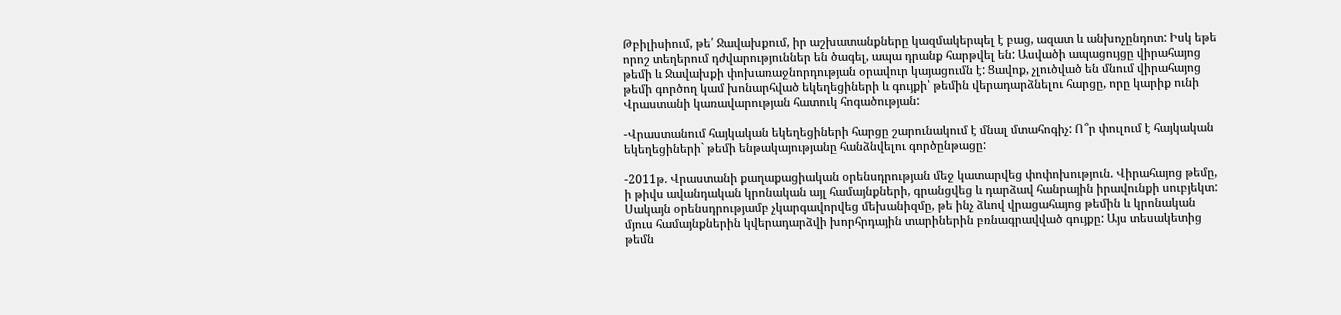Թբիլիսիում, թե՛ Ջավախքում, իր աշխատանքները կազմակերպել է բաց, ազատ և անխոչընդոտ: Իսկ եթե որոշ տեղերում դժվարություններ են ծագել, ապա դրանք հարթվել են: Ասվածի ապացույցը վիրահայոց թեմի և Ջավախքի փոխառաջնորդության օրավուր կայացումն է: Ցավոք, չլուծված են մնում վիրահայոց թեմի գործող կամ խոնարհված եկեղեցիների և գույքի՝ թեմին վերադարձնելու հարցը, որը կարիք ունի Վրաստանի կառավարության հատուկ հոգածության:

-Վրաստանում հայկական եկեղեցիների հարցը շարունակում է մնալ մտահոգիչ: Ո՞ր փուլում է հայկական եկեղեցիների` թեմի ենթակայությանը հանձնվելու գործընթացը:

-2011թ. Վրաստանի քաղաքացիական օրենսդրության մեջ կատարվեց փոփոխություն. Վիրահայոց թեմը, ի թիվս ավանդական կրոնական այլ համայնքների, գրանցվեց և դարձավ հանրային իրավունքի սուբյեկտ: Սակայն օրենսդրությամբ չկարգավորվեց մեխանիզմը, թե ինչ ձևով վրացահայոց թեմին և կրոնական մյուս համայնքներին կվերադարձվի խորհրդային տարիներին բռնագրավված գույքը: Այս տեսակետից թեմն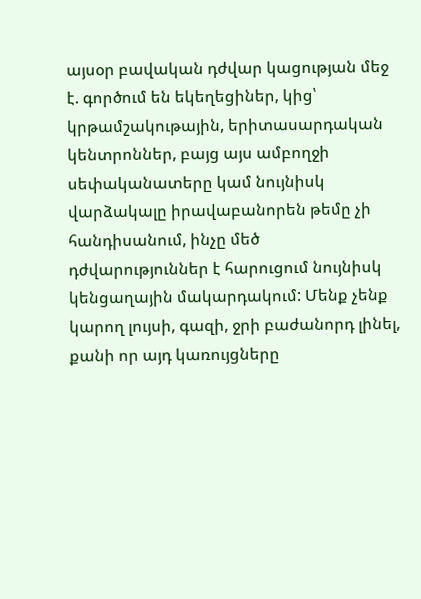այսօր բավական դժվար կացության մեջ է. գործում են եկեղեցիներ, կից՝ կրթամշակութային, երիտասարդական կենտրոններ, բայց այս ամբողջի սեփականատերը կամ նույնիսկ վարձակալը իրավաբանորեն թեմը չի հանդիսանում, ինչը մեծ դժվարություններ է հարուցում նույնիսկ կենցաղային մակարդակում: Մենք չենք կարող լույսի, գազի, ջրի բաժանորդ լինել, քանի որ այդ կառույցները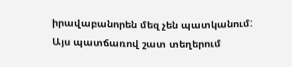իրավաբանորեն մեզ չեն պատկանում: Այս պատճառով շատ տեղերում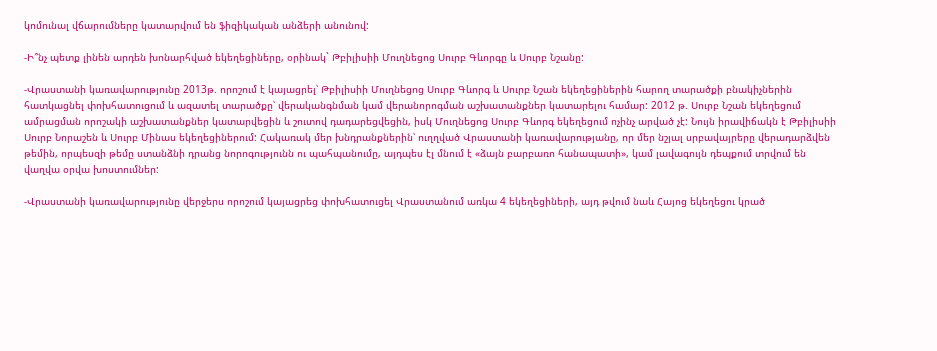կոմունալ վճարումները կատարվում են ֆիզիկական անձերի անունով:

-Ի՞նչ պետք լինեն արդեն խոնարհված եկեղեցիները, օրինակ` Թբիլիսիի Մուղնեցոց Սուրբ Գևորգը և Սուրբ Նշանը:

-Վրաստանի կառավարությունը 2013թ. որոշում է կայացրել՝ Թբիլիսիի Մուղնեցոց Սուրբ Գևորգ և Սուրբ Նշան եկեղեցիներին հարող տարածքի բնակիչներին հատկացնել փոխհատուցում և ազատել տարածքը՝ վերականգնման կամ վերանորոգման աշխատանքներ կատարելու համար: 2012 թ. Սուրբ Նշան եկեղեցում ամրացման որոշակի աշխատանքներ կատարվեցին և շուտով դադարեցվեցին, իսկ Մուղնեցոց Սուրբ Գևորգ եկեղեցում ոչինչ արված չէ: Նույն իրավիճակն է Թբիլիսիի Սուրբ Նորաշեն և Սուրբ Մինաս եկեղեցիներում: Հակառակ մեր խնդրանքներին՝ ուղղված Վրաստանի կառավարությանը, որ մեր նշյալ սրբավայրերը վերադարձվեն թեմին, որպեսզի թեմը ստանձնի դրանց նորոգությունն ու պահպանումը, այդպես էլ մնում է «ձայն բարբառո հանապատի», կամ լավագույն դեպքում տրվում են վաղվա օրվա խոստումներ:

-Վրաստանի կառավարությունը վերջերս որոշում կայացրեց փոխհատուցել Վրաստանում առկա 4 եկեղեցիների, այդ թվում նաև Հայոց եկեղեցու կրած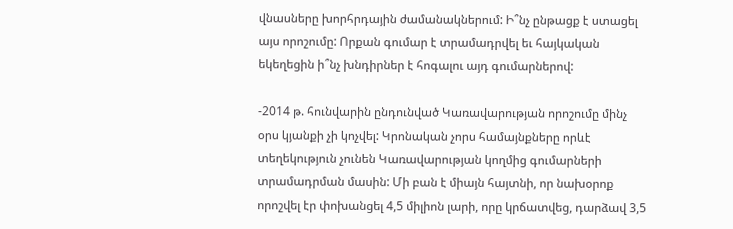վնասները խորհրդային ժամանակներում: Ի՞նչ ընթացք է ստացել այս որոշումը: Որքան գումար է տրամադրվել եւ հայկական եկեղեցին ի՞նչ խնդիրներ է հոգալու այդ գումարներով:

-2014 թ. հունվարին ընդունված Կառավարության որոշումը մինչ օրս կյանքի չի կոչվել: Կրոնական չորս համայնքները որևէ տեղեկություն չունեն Կառավարության կողմից գումարների տրամադրման մասին: Մի բան է միայն հայտնի, որ նախօրոք որոշվել էր փոխանցել 4,5 միլիոն լարի, որը կրճատվեց, դարձավ 3,5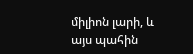միլիոն լարի, և այս պահին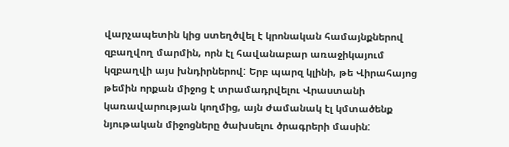վարչապետին կից ստեղծվել է կրոնական համայնքներով զբաղվող մարմին, որն էլ հավանաբար առաջիկայում կզբաղվի այս խնդիրներով: Երբ պարզ կլինի, թե Վիրահայոց թեմին որքան միջոց է տրամադրվելու Վրաստանի կառավարության կողմից, այն ժամանակ էլ կմտածենք նյութական միջոցները ծախսելու ծրագրերի մասին: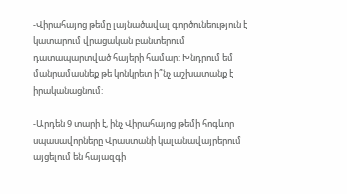-Վիրահայոց թեմը լայնածավալ գործունեություն է կատարում վրացական բանտերում դատապարտված հայերի համար: Խնդրում եմ մանրամասնեք թե կոնկրետ ի՞նչ աշխատանք է իրականացնում:

-Արդեն 9 տարի է, ինչ Վիրահայոց թեմի հոգևոր սպասավորները Վրաստանի կալանավայրերում այցելում են հայազգի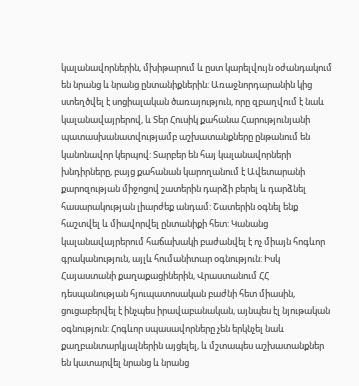կալանավորներին, մխիթարում և ըստ կարելվույն օժանդակում են նրանց և նրանց ընտանիքներին: Առաջնորդարանին կից ստեղծվել է սոցիալական ծառայություն, որը զբաղվում է նաև կալանավայրերով, և Տեր Հուսիկ քահանա Հարությունյանի պատասխանատվությամբ աշխատանքները ընթանում են կանոնավոր կերպով: Տարբեր են հայ կալանավորների խնդիրները, բայց քահանան կարողանում է Ավետարանի քարոզության միջոցով շատերին դարձի բերել և դարձնել հասարակության լիարժեք անդամ: Շատերին օգնել ենք հաշտվել և միավորվել ընտանիքի հետ: Կանանց կալանավայրերում հաճախակի բաժանվել է ոչ միայն հոգևոր գրականություն, այլև հումանիտար օգնություն: Իսկ Հայաստանի քաղաքացիներին, Վրաստանում ՀՀ դեսպանության հյուպատոսական բաժնի հետ միասին, ցուցաբերվել է ինչպես իրավաբանական, այնպես էլ նյութական օգնություն: Հոգևոր սպասավորները չեն երկնչել նաև քաղբանտարկյալներին այցելել, և մշտապես աշխատանքներ են կատարվել նրանց և նրանց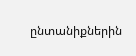ընտանիքներին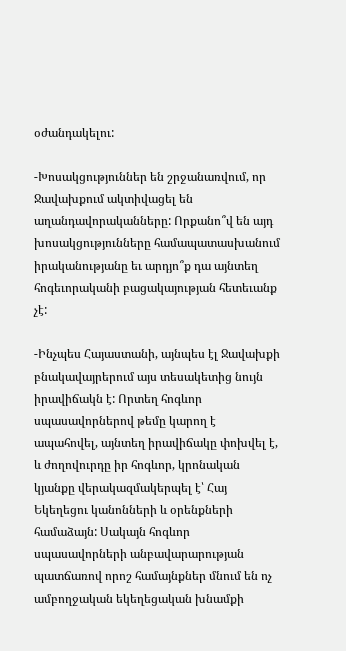օժանդակելու:

-Խոսակցություններ են շրջանառվում, որ Ջավախքում ակտիվացել են աղանդավորականները: Որքանո՞վ են այդ խոսակցությունները համապատասխանում իրականությանը եւ արդյո՞ք դա այնտեղ հոգեւորականի բացակայության հետեւանք չէ:

-Ինչպես Հայաստանի, այնպես էլ Ջավախքի բնակավայրերում այս տեսակետից նույն իրավիճակն է: Որտեղ հոգևոր սպասավորներով թեմը կարող է ապահովել, այնտեղ իրավիճակը փոխվել է, և ժողովուրդը իր հոգևոր, կրոնական կյանքը վերակազմակերպել է՝ Հայ Եկեղեցու կանոնների և օրենքների համաձայն: Սակայն հոգևոր սպասավորների անբավարարության պատճառով որոշ համայնքներ մնում են ոչ ամբողջական եկեղեցական խնամքի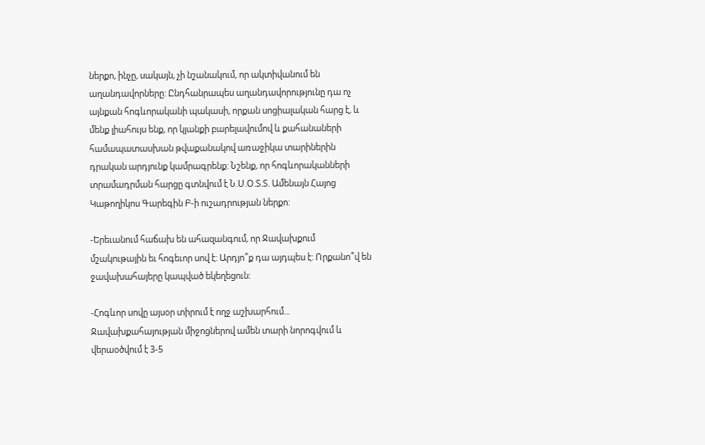ներքո, ինչը, սակայն, չի նշանակում, որ ակտիվանում են աղանդավորները: Ընդհանրապես աղանդավորությունը դա ոչ այնքան հոգևորականի պակասի, որքան սոցիալական հարց է, և մենք լիահույս ենք, որ կյանքի բարելավումով և քահանաների համապատասխան թվաքանակով առաջիկա տարիներին դրական արդյունք կամրագրենք: Նշենք, որ հոգևորականների տրամադրման հարցը գտնվում է Ն.Ս.Օ.Տ.Տ. Ամենայն Հայոց Կաթողիկոս Գարեգին Բ-ի ուշադրության ներքո:

-Երեւանում հաճախ են ահազանգում, որ Ջավախքում մշակութային եւ հոգեւոր սով է: Արդյո՞ք դա այդպես է: Որքանո՞վ են ջավախահայերը կապված եկեղեցուն:

-Հոգևոր սովը այսօր տիրում է ողջ աշխարհում... Ջավախքահայության միջոցներով ամեն տարի նորոգվում և վերաօծվում է 3-5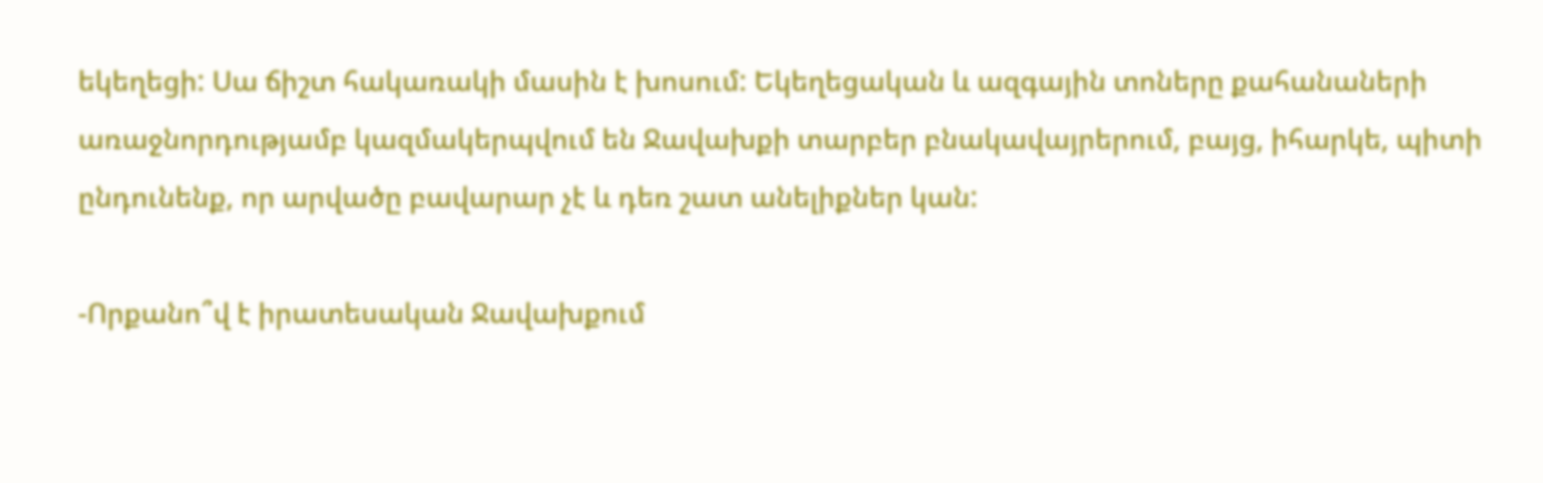եկեղեցի: Սա ճիշտ հակառակի մասին է խոսում: Եկեղեցական և ազգային տոները քահանաների առաջնորդությամբ կազմակերպվում են Ջավախքի տարբեր բնակավայրերում, բայց, իհարկե, պիտի ընդունենք, որ արվածը բավարար չէ և դեռ շատ անելիքներ կան:

-Որքանո՞վ է իրատեսական Ջավախքում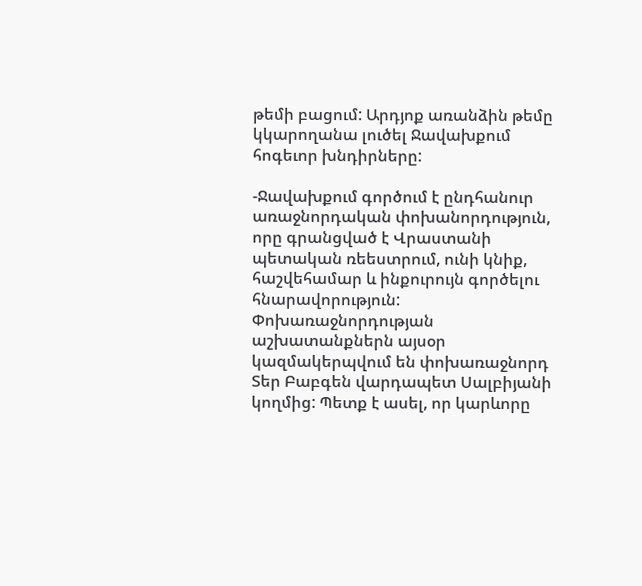թեմի բացում: Արդյոք առանձին թեմը կկարողանա լուծել Ջավախքում հոգեւոր խնդիրները:

-Ջավախքում գործում է ընդհանուր առաջնորդական փոխանորդություն, որը գրանցված է Վրաստանի պետական ռեեստրում, ունի կնիք, հաշվեհամար և ինքուրույն գործելու հնարավորություն: Փոխառաջնորդության աշխատանքներն այսօր կազմակերպվում են փոխառաջնորդ Տեր Բաբգեն վարդապետ Սալբիյանի կողմից: Պետք է ասել, որ կարևորը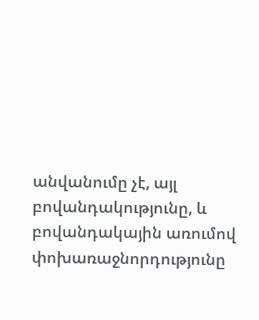անվանումը չէ, այլ բովանդակությունը, և բովանդակային առումով փոխառաջնորդությունը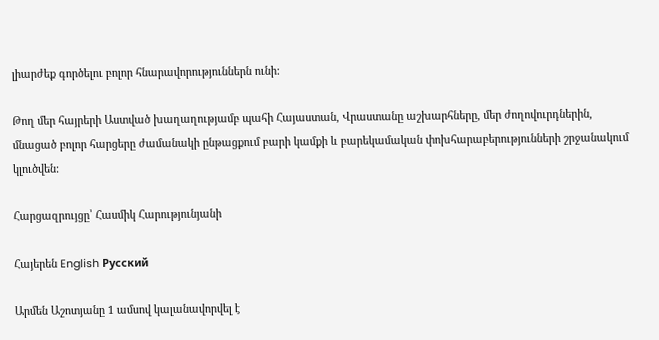լիարժեք գործելու բոլոր հնարավորություններն ունի:

Թող մեր հայրերի Աստված խաղաղությամբ պահի Հայաստան, Վրաստանը աշխարհները, մեր ժողովուրդներին, մնացած բոլոր հարցերը ժամանակի ընթացքում բարի կամքի և բարեկամական փոխհարաբերությունների շրջանակում կլուծվեն:

Հարցազրույցը՝ Հասմիկ Հարությունյանի

Հայերեն English Русский

Արմեն Աշոտյանը 1 ամսով կալանավորվել է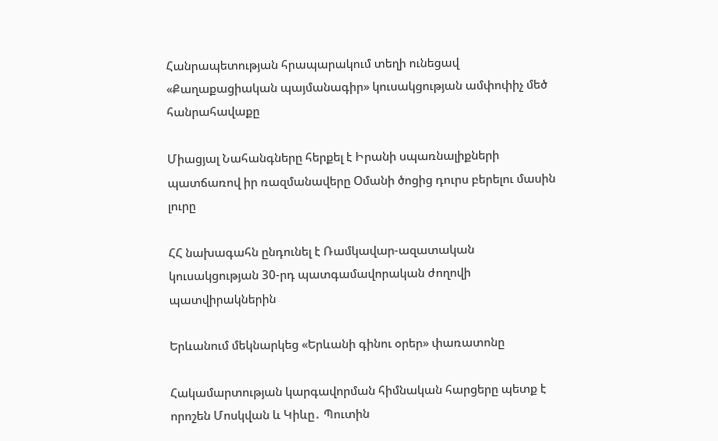Հանրապետության հրապարակում տեղի ունեցավ «Քաղաքացիական պայմանագիր» կուսակցության ամփոփիչ մեծ հանրահավաքը

Միացյալ Նահանգները հերքել է Իրանի սպառնալիքների պատճառով իր ռազմանավերը Օմանի ծոցից դուրս բերելու մասին լուրը

ՀՀ նախագահն ընդունել է Ռամկավար-ազատական կուսակցության 30-րդ պատգամավորական ժողովի պատվիրակներին

Երևանում մեկնարկեց «Երևանի գինու օրեր» փառատոնը

Հակամարտության կարգավորման հիմնական հարցերը պետք է որոշեն Մոսկվան և Կիևը․ Պուտին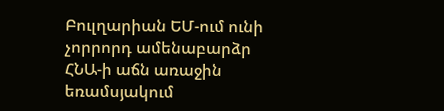Բուլղարիան ԵՄ-ում ունի չորրորդ ամենաբարձր ՀՆԱ-ի աճն առաջին եռամսյակում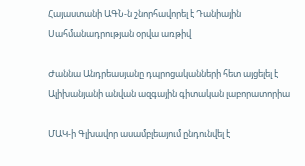Հայաստանի ԱԳՆ-ն շնորհավորել է Դանիային Սահմանադրության օրվա առթիվ

Ժաննա Անդրեասյանը դպրոցականների հետ այցելել է Ալիխանյանի անվան ազգային գիտական լաբորատորիա

ՄԱԿ-ի Գլխավոր ասամբլեայում ընդունվել է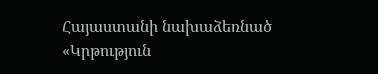Հայաստանի նախաձեռնած «Կրթություն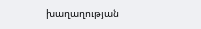խաղաղության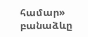համար» բանաձևը